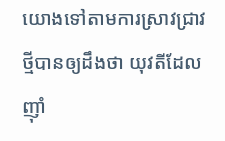យោងទៅតាមការស្រាវជ្រាវថ្មីបានឲ្យដឹងថា យុវតីដែលញ៉ាំ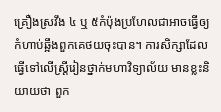គ្រឿងស្រវឹង ៤ ឬ ៥កំប៉ុងប្រហែលជាអាចធ្វើឲ្យកំហាប់ឆ្អឹងពួកគេថយចុះបាន។ ការសិក្សាដែលធ្វើទៅលើស្រ្តីរៀនថ្នាក់មហាវិទ្យាល័យ មានខ្លះនិយាយថា ពួក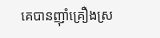គេបានញ៉ាំគ្រឿងស្រ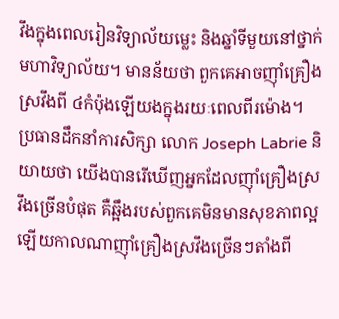វឹងក្នុងពេលរៀនវិទ្យាល័យម្លេះ និងឆ្នាំទីមួយនៅថ្នាក់មហាវិទ្យាល័យ។ មានន័យថា ពួកគេអាចញ៉ាំគ្រឿងស្រវឹងពី ៤កំប៉ុងឡើយងក្នុងរយៈពេលពីរម៉ោង។
ប្រធានដឹកនាំការសិក្សា លោក Joseph Labrie និយាយថា យើងបានរើឃើញអ្នកដែលញ៉ាំគ្រឿងស្រវឹងច្រើនបំផុត គឺឆ្អឹងរបស់ពួកគេមិនមានសុខភាពល្អឡើយកាលណាញ៉ាំគ្រឿងស្រវឹងច្រើនៗតាំងពី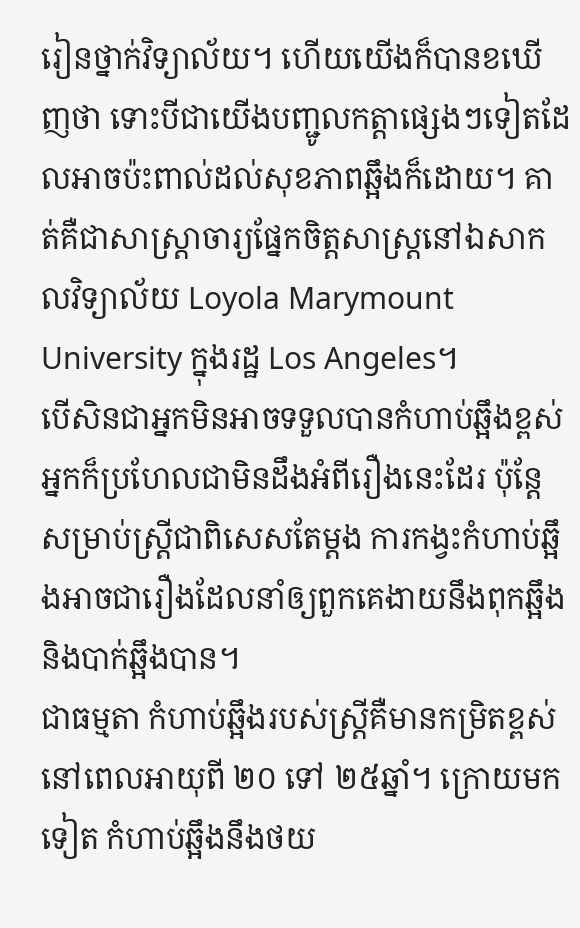រៀនថ្នាក់វិទ្យាល័យ។ ហើយយើងក៏បានខឃើញថា ទោះបីជាយើងបញ្ជូលកត្តាផ្សេងៗទៀតដែលអាចប៉ះពាល់ដល់សុខភាពឆ្អឹងក៏ដោយ។ គាត់គឺជាសាស្រ្តាចារ្យផ្នែកចិត្តសាស្រ្តនៅឯសាកលវិទ្យាល័យ Loyola Marymount University ក្នុងរដ្ឋ Los Angeles។
បើសិនជាអ្នកមិនអាចទទួលបានកំហាប់ឆ្អឹងខ្ពស់ អ្នកក៏ប្រហែលជាមិនដឹងអំពីរឿងនេះដែរ ប៉ុន្តែសម្រាប់ស្រ្តីជាពិសេសតែម្តង ការកង្វះកំហាប់ឆ្អឹងអាចជារឿងដែលនាំឲ្យពួកគេងាយនឹងពុកឆ្អឹង និងបាក់ឆ្អឹងបាន។
ជាធម្មតា កំហាប់ឆ្អឹងរបស់ស្រ្តីគឺមានកម្រិតខ្ពស់នៅពេលអាយុពី ២០ ទៅ ២៥ឆ្នាំ។ ក្រោយមកទៀត កំហាប់ឆ្អឹងនឹងថយ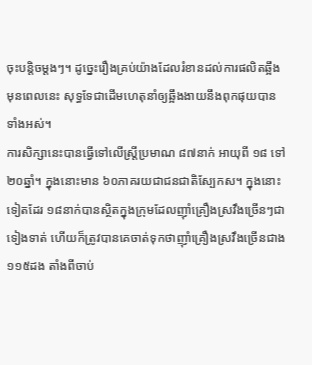ចុះបន្តិចម្តងៗ។ ដូច្នេះរឿងគ្រប់យ៉ាងដែលរំខានដល់ការផលិតឆ្អឹងមុនពេលនេះ សុទ្ធទែជាដើមហេតុនាំឲ្យឆ្អឹងងាយនឹងពុកផុយបានទាំងអស់។
ការសិក្សានេះបានធ្វើទៅលើស្រ្តីប្រមាណ ៨៧នាក់ អាយុពី ១៨ ទៅ ២០ឆ្នាំ។ ក្នុងនោះមាន ៦០ភាគរយជាជនជាតិស្បែកស។ ក្នុងនោះទៀតដែរ ១៨នាក់បានស្ថិតក្នុងក្រុមដែលញ៉ាំគ្រឿងស្រវឹងច្រើនៗជាទៀងទាត់ ហើយក៏ត្រូវបានគេចាត់ទុកថាញ៉ាំគ្រឿងស្រវឹងច្រើនជាង ១១៥ដង តាំងពីចាប់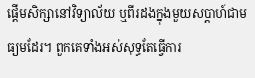ផ្តើមសិក្សានៅវិទ្យាល័យ ឬពីរដងក្នុងមួយសប្តាហ៍ជាមធ្យមដែរ។ ពួកគេទាំងអស់សុទ្ធតែធ្វើការ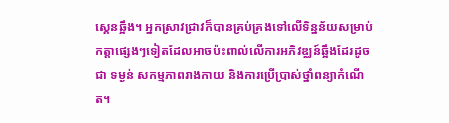ស្គេនឆ្អឹង។ អ្នកស្រាវជ្រាវក៏បានគ្រប់គ្រងទៅលើទិន្នន័យសម្រាប់កត្តាផ្សេងៗទៀតដែលអាចប៉ះពាល់លើការអភិវឌ្ឈន៍ឆ្អឹងដែរដូចជា ទម្ងន់ សកម្មភាពរាងកាយ និងការប្រើប្រាស់ថ្នាំពន្យាកំណើត។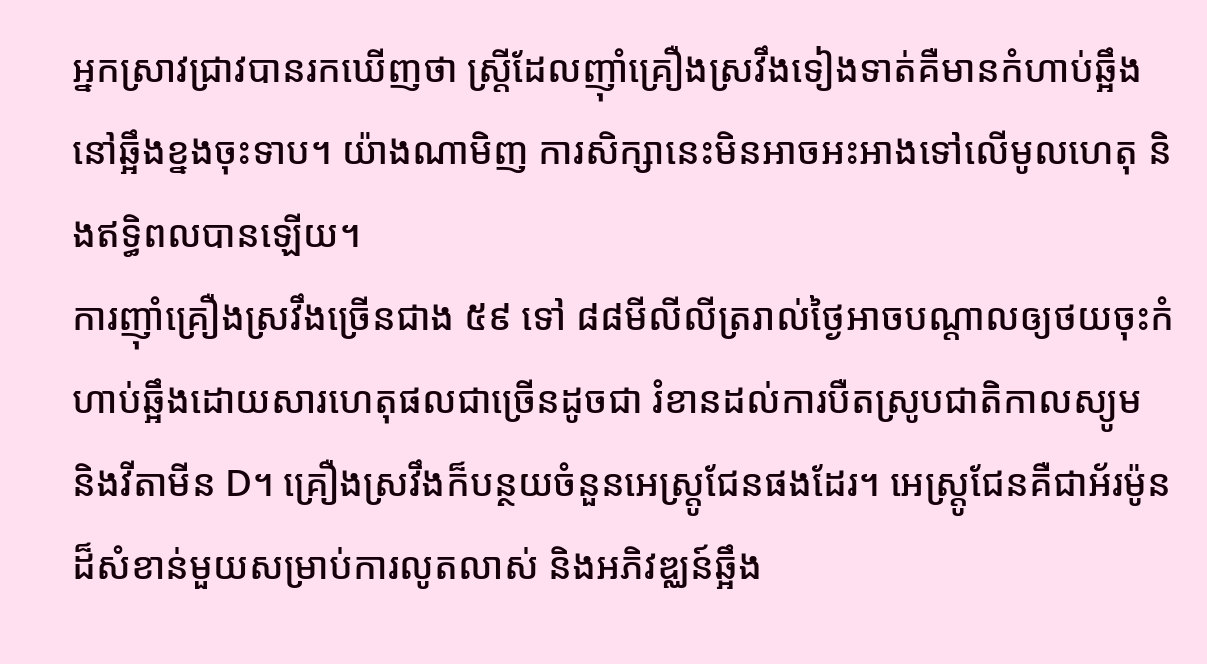អ្នកស្រាវជ្រាវបានរកឃើញថា ស្រ្តីដែលញ៉ាំគ្រឿងស្រវឹងទៀងទាត់គឺមានកំហាប់ឆ្អឹងនៅឆ្អឹងខ្នងចុះទាប។ យ៉ាងណាមិញ ការសិក្សានេះមិនអាចអះអាងទៅលើមូលហេតុ និងឥទ្ធិពលបានឡើយ។
ការញ៉ាំគ្រឿងស្រវឹងច្រើនជាង ៥៩ ទៅ ៨៨មីលីលីត្ររាល់ថ្ងៃអាចបណ្តាលឲ្យថយចុះកំហាប់ឆ្អឹងដោយសារហេតុផលជាច្រើនដូចជា រំខានដល់ការបឺតស្រូបជាតិកាលស្យូម និងវីតាមីន D។ គ្រឿងស្រវឹងក៏បន្ថយចំនួនអេស្រ្តូជែនផងដែរ។ អេស្រ្តូជែនគឺជាអ័រម៉ូនដ៏សំខាន់មួយសម្រាប់ការលូតលាស់ និងអភិវឌ្ឈន៍ឆ្អឹង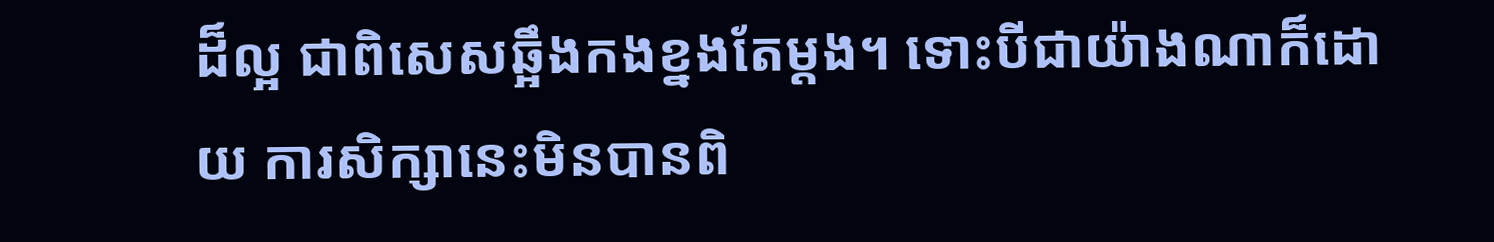ដ៏ល្អ ជាពិសេសឆ្អឹងកងខ្នងតែម្តង។ ទោះបីជាយ៉ាងណាក៏ដោយ ការសិក្សានេះមិនបានពិ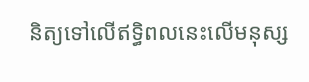និត្យទៅលើឥទ្ធិពលនេះលើមនុស្ស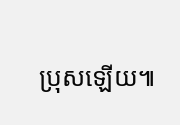ប្រុសឡើយ៕